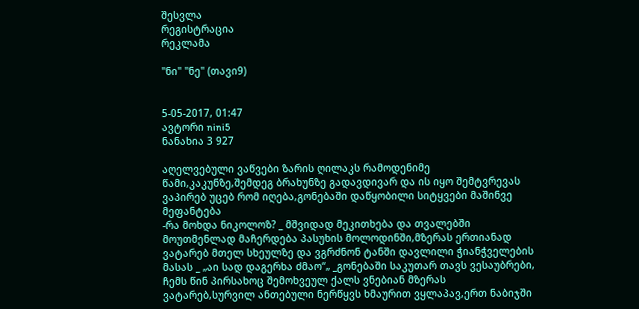შესვლა
რეგისტრაცია
რეკლამა

"ნი" "ნე" (თავი9)


5-05-2017, 01:47
ავტორი nini5
ნანახია 3 927

აღელვებული ვაწვები ზარის ღილაკს რამოდენიმე წამი,კაკუნზე,შემდეგ ბრახუნზე გადავდივარ და ის იყო შემტვრევას ვაპირებ უცებ რომ იღება,გონებაში დაწყობილი სიტყვები მაშინვე მეფანტება
-რა მოხდა ნიკოლოზ? _ მშვიდად მეკითხება და თვალებში მოუთმენლად მაჩერდება პასუხის მოლოდინში,მზერას ერთიანად ვატარებ მთელ სხეულზე და ვგრძნონ ტანში დავლილი ჭიანჭველების მასას _ „აი სად დაგერხა ძმაო“„ _გონებაში საკუთარ თავს ვესაუბრები, ჩემს წინ პირსახოც შემოხვეულ ქალს ვნებიან მზერას ვატარებ,სურვილ ანთებული ნერწყვს ხმაურით ვყლაპავ,ერთ ნაბიჯში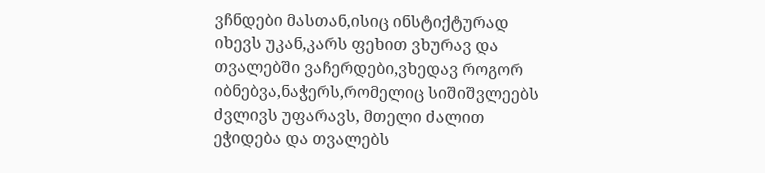ვჩნდები მასთან,ისიც ინსტიქტურად იხევს უკან,კარს ფეხით ვხურავ და თვალებში ვაჩერდები,ვხედავ როგორ იბნებვა,ნაჭერს,რომელიც სიშიშვლეებს ძვლივს უფარავს, მთელი ძალით ეჭიდება და თვალებს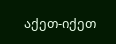აქეთ-იქეთ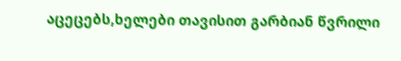აცეცებს,ხელები თავისით გარბიან წვრილი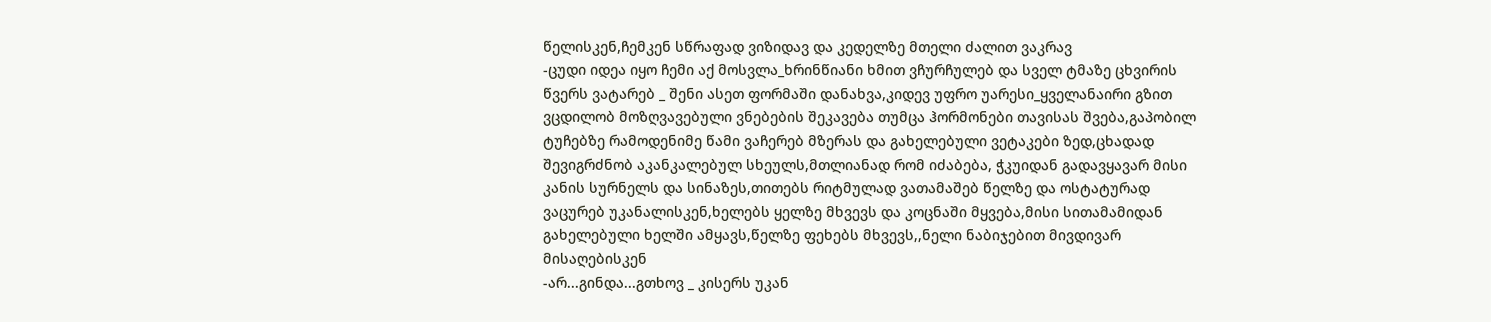წელისკენ,ჩემკენ სწრაფად ვიზიდავ და კედელზე მთელი ძალით ვაკრავ
-ცუდი იდეა იყო ჩემი აქ მოსვლა_ხრინწიანი ხმით ვჩურჩულებ და სველ ტმაზე ცხვირის წვერს ვატარებ _ შენი ასეთ ფორმაში დანახვა,კიდევ უფრო უარესი_ყველანაირი გზით ვცდილობ მოზღვავებული ვნებების შეკავება თუმცა ჰორმონები თავისას შვება,გაპობილ ტუჩებზე რამოდენიმე წამი ვაჩერებ მზერას და გახელებული ვეტაკები ზედ,ცხადად შევიგრძნობ აკანკალებულ სხეულს,მთლიანად რომ იძაბება, ჭკუიდან გადავყავარ მისი კანის სურნელს და სინაზეს,თითებს რიტმულად ვათამაშებ წელზე და ოსტატურად ვაცურებ უკანალისკენ,ხელებს ყელზე მხვევს და კოცნაში მყვება,მისი სითამამიდან გახელებული ხელში ამყავს,წელზე ფეხებს მხვევს,,ნელი ნაბიჯებით მივდივარ მისაღებისკენ
-არ...გინდა...გთხოვ _ კისერს უკან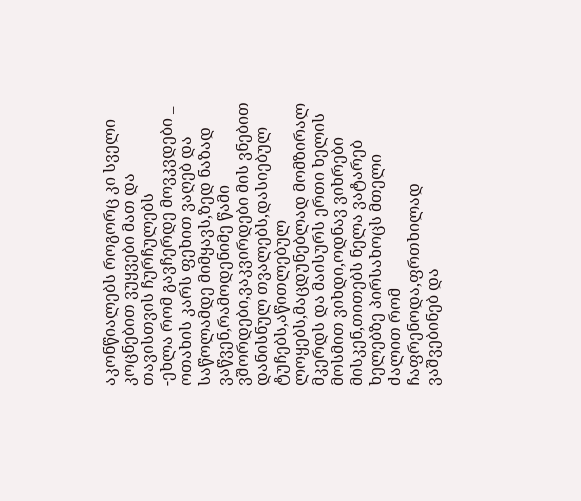აკონწიალებს როგორც კი სველი კოცნებით ვუყვები მათ და თავისთვის ჩურჩულებს
-ეხლა რომ გავჩერდე მოვკვდები _ ოთახის კარს ფეხით ვაღებ და საწოლამდე მიმყავს,ზედ ნაზად ვაწვენ,რამოდენიმე წამი ვშორდები,ვაკვირდები მის ვნებით დანისნულ თვალებს,დასიებულ ტუჩებს,აწითლებულ ლოყებს,მაცდუნებლად მომზირალ მკერდს და მაისურს ერთი ხელის მოსმით ვიხდი,ოდნავ ვიხრები მისკენ,თითებს ნელა ვატარებ ხელებზე პირსახოცს მთელი ძალით რომ ჩაფრენოდა,ფრთხილად ვაშვებინებ და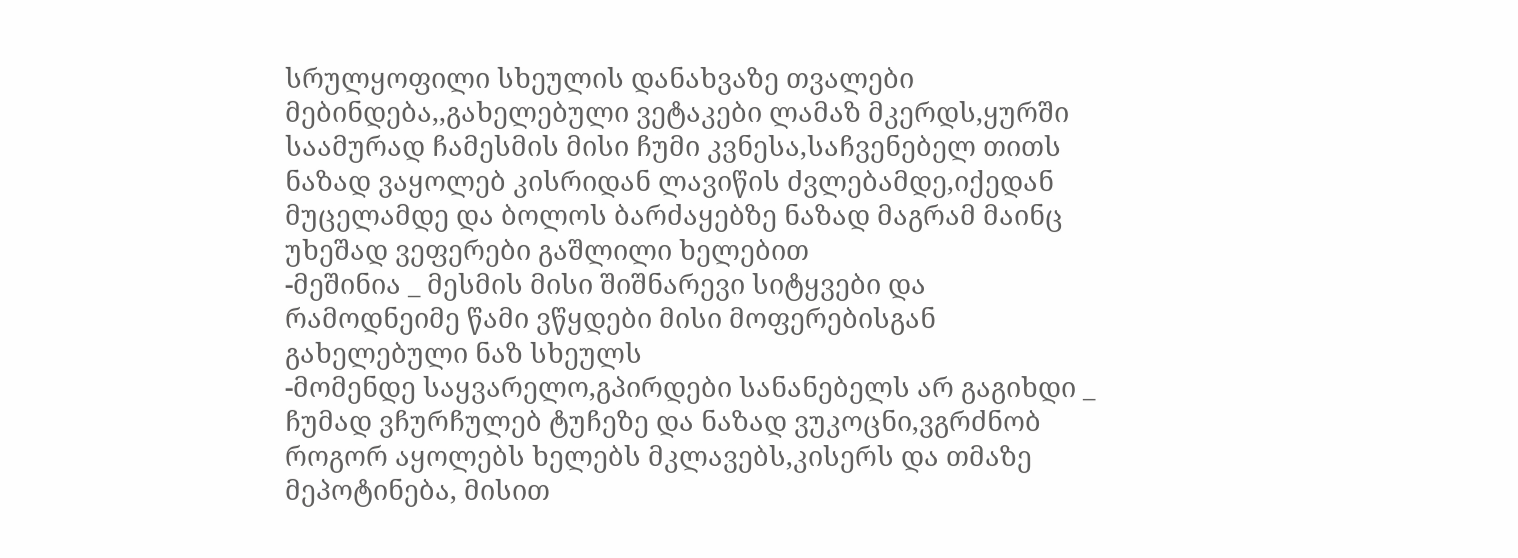სრულყოფილი სხეულის დანახვაზე თვალები მებინდება,,გახელებული ვეტაკები ლამაზ მკერდს,ყურში საამურად ჩამესმის მისი ჩუმი კვნესა,საჩვენებელ თითს ნაზად ვაყოლებ კისრიდან ლავიწის ძვლებამდე,იქედან მუცელამდე და ბოლოს ბარძაყებზე ნაზად მაგრამ მაინც უხეშად ვეფერები გაშლილი ხელებით
-მეშინია _ მესმის მისი შიშნარევი სიტყვები და რამოდნეიმე წამი ვწყდები მისი მოფერებისგან გახელებული ნაზ სხეულს
-მომენდე საყვარელო,გპირდები სანანებელს არ გაგიხდი _ ჩუმად ვჩურჩულებ ტუჩეზე და ნაზად ვუკოცნი,ვგრძნობ როგორ აყოლებს ხელებს მკლავებს,კისერს და თმაზე მეპოტინება, მისით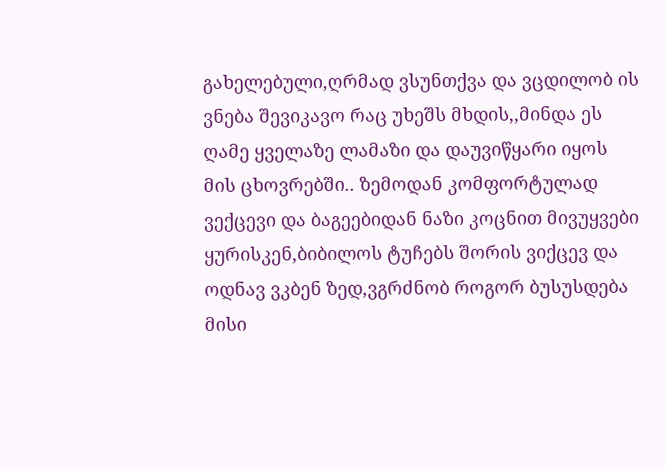გახელებული,ღრმად ვსუნთქვა და ვცდილობ ის ვნება შევიკავო რაც უხეშს მხდის,,მინდა ეს ღამე ყველაზე ლამაზი და დაუვიწყარი იყოს მის ცხოვრებში.. ზემოდან კომფორტულად ვექცევი და ბაგეებიდან ნაზი კოცნით მივუყვები ყურისკენ,ბიბილოს ტუჩებს შორის ვიქცევ და ოდნავ ვკბენ ზედ,ვგრძნობ როგორ ბუსუსდება მისი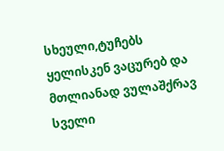სხეული,ტუჩებს ყელისკენ ვაცურებ და მთლიანად ვულაშქრავ სველი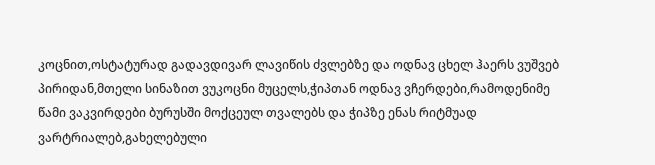კოცნით,ოსტატურად გადავდივარ ლავიწის ძვლებზე და ოდნავ ცხელ ჰაერს ვუშვებ პირიდან,მთელი სინაზით ვუკოცნი მუცელს,ჭიპთან ოდნავ ვჩერდები,რამოდენიმე წამი ვაკვირდები ბურუსში მოქცეულ თვალებს და ჭიპზე ენას რიტმუად ვარტრიალებ,გახელებული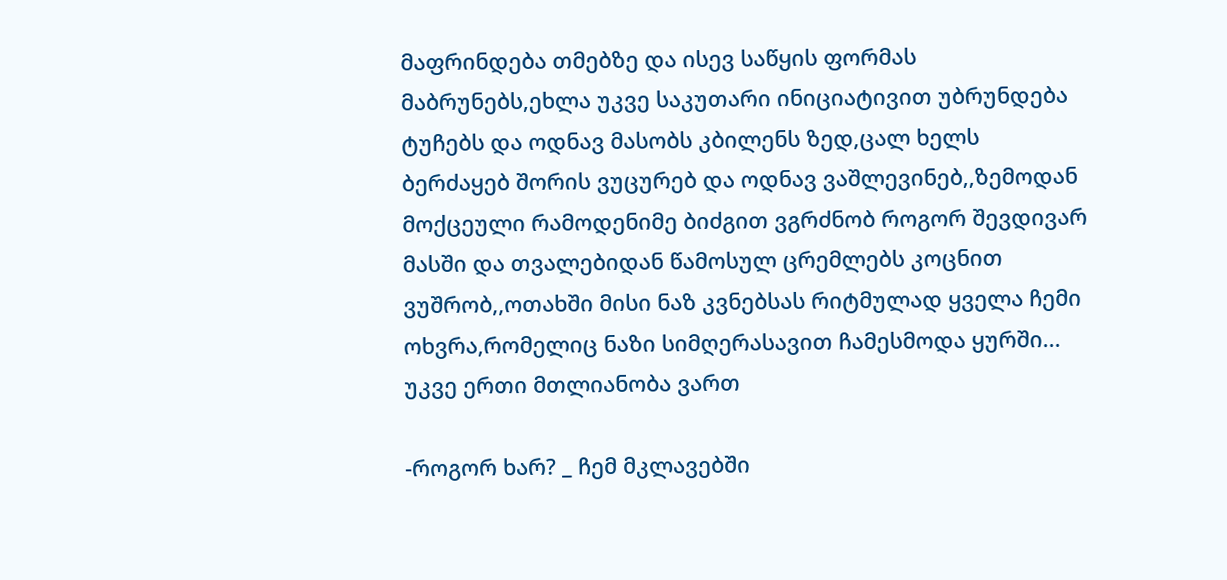მაფრინდება თმებზე და ისევ საწყის ფორმას მაბრუნებს,ეხლა უკვე საკუთარი ინიციატივით უბრუნდება ტუჩებს და ოდნავ მასობს კბილენს ზედ,ცალ ხელს ბერძაყებ შორის ვუცურებ და ოდნავ ვაშლევინებ,,ზემოდან მოქცეული რამოდენიმე ბიძგით ვგრძნობ როგორ შევდივარ მასში და თვალებიდან წამოსულ ცრემლებს კოცნით ვუშრობ,,ოთახში მისი ნაზ კვნებსას რიტმულად ყველა ჩემი ოხვრა,რომელიც ნაზი სიმღერასავით ჩამესმოდა ყურში...
უკვე ერთი მთლიანობა ვართ

-როგორ ხარ? _ ჩემ მკლავებში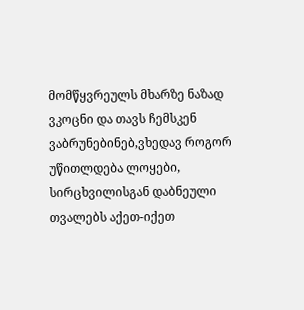მომწყვრეულს მხარზე ნაზად ვკოცნი და თავს ჩემსკენ ვაბრუნებინებ,ვხედავ როგორ უწითლდება ლოყები, სირცხვილისგან დაბნეული თვალებს აქეთ-იქეთ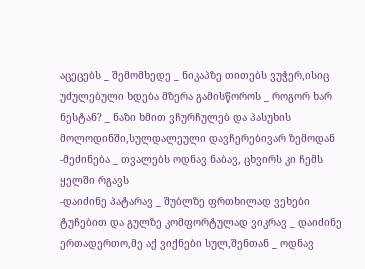აცეცებს _ შემომხედე _ ნიკაპზე თითებს ვუჭერ,ისიც უძულებული ხდება მზერა გამისწოროს _ როგორ ხარ ნესტან? _ ნაზი ხმით ვჩურჩულებ და პასუხის მოლოდინში,სულდალეული დავჩერებივარ ზემოდან
-მეძინება _ თვალებს ოდნავ ნაბავ, ცხვირს კი ჩემს ყელში რგავს
-დაიძინე პატარავ _ შუბლზე ფრთხილად ვეხები ტუჩებით და გულზე კომფორტულად ვიკრავ _ დაიძინე ერთადერთო,მე აქ ვიქნები სულ,შენთან _ ოდნავ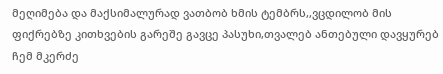მეღიმება და მაქსიმალურად ვათბობ ხმის ტემბრს,,ვცდილობ მის ფიქრებზე კითხვების გარეშე გავცე პასუხი,თვალებ ანთებული დავყურებ ჩემ მკერძე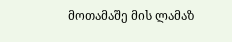მოთამაშე მის ლამაზ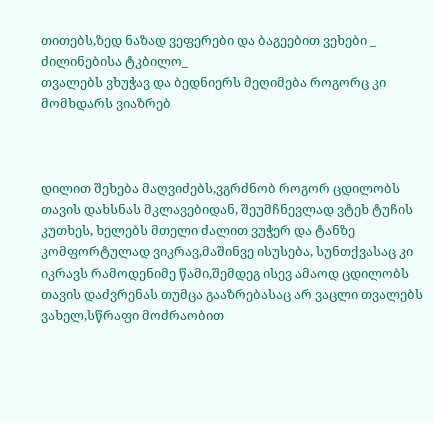თითებს,ზედ ნაზად ვეფერები და ბაგეებით ვეხები _ ძილინებისა ტკბილო_
თვალებს ვხუჭავ და ბედნიერს მეღიმება როგორც კი მომხდარს ვიაზრებ



დილით შეხება მაღვიძებს,ვგრძნობ როგორ ცდილობს თავის დახსნას მკლავებიდან, შეუმჩნევლად ვტეხ ტუჩის კუთხეს, ხელებს მთელი ძალით ვუჭერ და ტანზე კომფორტულად ვიკრავ,მაშინვე ისუსება, სუნთქვასაც კი იკრავს რამოდენიმე წამი,შემდეგ ისევ ამაოდ ცდილობს თავის დაძვრენას თუმცა გააზრებასაც არ ვაცლი თვალებს ვახელ,სწრაფი მოძრაობით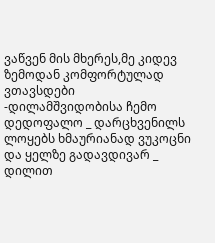ვაწვენ მის მხერეს,მე კიდევ ზემოდან კომფორტულად ვთავსდები
-დილამშვიდობისა ჩემო დედოფალო _ დარცხვენილს ლოყებს ხმაურიანად ვუკოცნი და ყელზე გადავდივარ _ დილით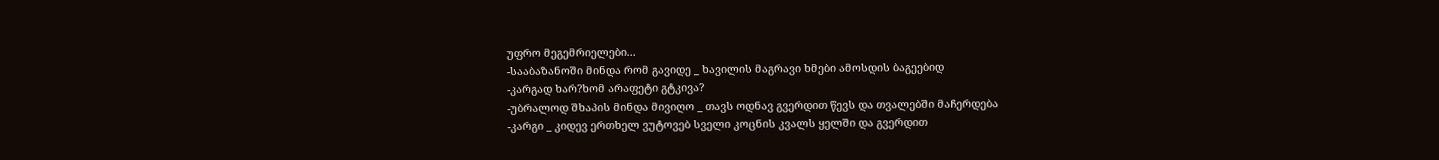უფრო მეგემრიელები...
-სააბაზანოში მინდა რომ გავიდე _ ხავილის მაგრავი ხმები ამოსდის ბაგეებიდ
-კარგად ხარ?ხომ არაფეტი გტკივა?
-უბრალოდ შხაპის მინდა მივიღო _ თავს ოდნავ გვერდით წევს და თვალებში მაჩერდება
-კარგი _ კიდევ ერთხელ ვუტოვებ სველი კოცნის კვალს ყელში და გვერდით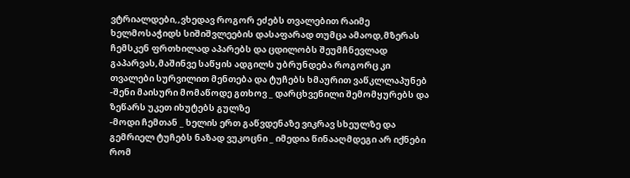ვტრიალდები,,ვხედავ როგორ ეძებს თვალებით რაიმე ხელმოსაჭიდს სიშიშვლეების დასაფარად თუმცა ამაოდ,მზერას ჩემსკენ ფრთხილად აპარებს და ცდილობს შეუმჩნევლად გაპარვას,მაშინვე საწყის ადგილს უბრუნდება როგორც კი თვალები სურვილით მენთება და ტუჩებს ხმაურით ვაწკლლაპუნებ
-შენი მაისური მომაწოდე გთხოვ _ დარცხვენილი შემომყურებს და ზეწარს უკეთ იხუტებს გულზე
-მოდი ჩემთან _ ხელის ერთ გაწვდენაზე ვიკრავ სხეულზე და გემრიელ ტუჩებს ნაზად ვუკოცნი _ იმედია წინააღმდეგი არ იქნები რომ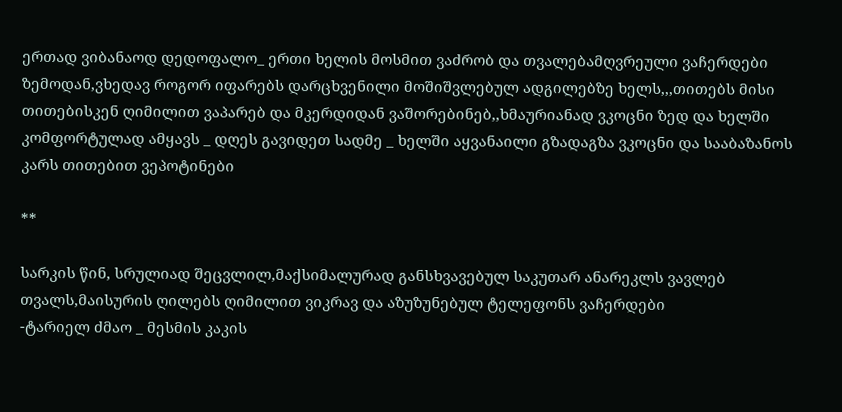ერთად ვიბანაოდ დედოფალო_ ერთი ხელის მოსმით ვაძრობ და თვალებამღვრეული ვაჩერდები ზემოდან,ვხედავ როგორ იფარებს დარცხვენილი მოშიშვლებულ ადგილებზე ხელს,,,თითებს მისი თითებისკენ ღიმილით ვაპარებ და მკერდიდან ვაშორებინებ,,ხმაურიანად ვკოცნი ზედ და ხელში კომფორტულად ამყავს _ დღეს გავიდეთ სადმე _ ხელში აყვანაილი გზადაგზა ვკოცნი და სააბაზანოს კარს თითებით ვეპოტინები

**

სარკის წინ, სრულიად შეცვლილ,მაქსიმალურად განსხვავებულ საკუთარ ანარეკლს ვავლებ თვალს,მაისურის ღილებს ღიმილით ვიკრავ და აზუზუნებულ ტელეფონს ვაჩერდები
-ტარიელ ძმაო _ მესმის კაკის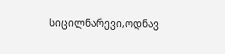სიცილნარევი,ოდნავ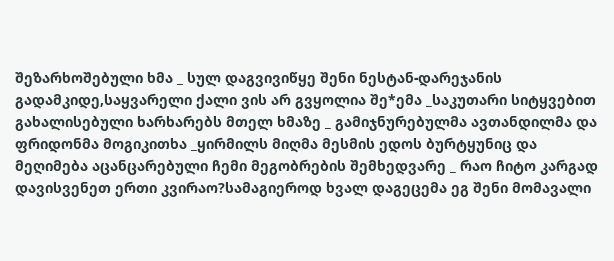შეზარხოშებული ხმა _ სულ დაგვივიწყე შენი ნესტან-დარეჯანის გადამკიდე,საყვარელი ქალი ვის არ გვყოლია შე*ემა _საკუთარი სიტყვებით გახალისებული ხარხარებს მთელ ხმაზე _ გამიჯნურებულმა ავთანდილმა და ფრიდონმა მოგიკითხა _ყირმილს მიღმა მესმის ედოს ბურტყუნიც და მეღიმება აცანცარებული ჩემი მეგობრების შემხედვარე _ რაო ჩიტო კარგად დავისვენეთ ერთი კვირაო?სამაგიეროდ ხვალ დაგეცემა ეგ შენი მომავალი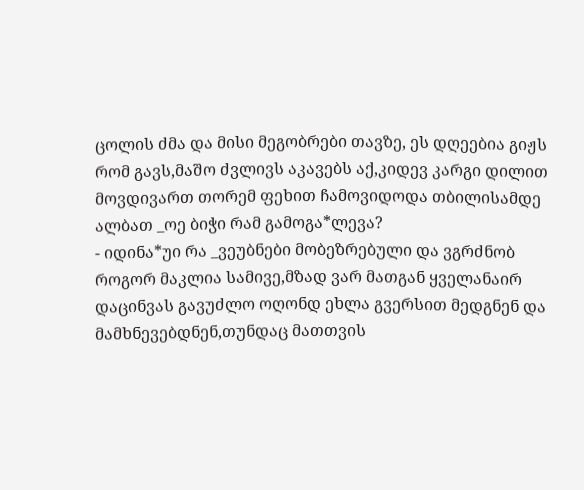ცოლის ძმა და მისი მეგობრები თავზე, ეს დღეებია გიჟს რომ გავს,მაშო ძვლივს აკავებს აქ,კიდევ კარგი დილით მოვდივართ თორემ ფეხით ჩამოვიდოდა თბილისამდე ალბათ _ოე ბიჭი რამ გამოგა*ლევა?
- იდინა*უი რა _ვეუბნები მობეზრებული და ვგრძნობ როგორ მაკლია სამივე,მზად ვარ მათგან ყველანაირ დაცინვას გავუძლო ოღონდ ეხლა გვერსით მედგნენ და მამხნევებდნენ,თუნდაც მათთვის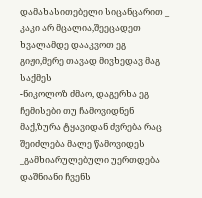დამახასითებელი სიცანცარით _ კაკი არ მცალია,შეეცადეთ ხვალამდე დააკვოთ ეგ გიჟი,მერე თავად მივხედავ მაგ საქმეს
-ნიკოლოზ ძმაო, დაგერხა ეგ ჩემისები თუ ჩამოვიდნენ მაქ,ზურა ტყავიდან ძვრება რაც შეიძლება მალე წამოვიდეს _გამხიარულებული უერთდება დაშნიანი ჩვენს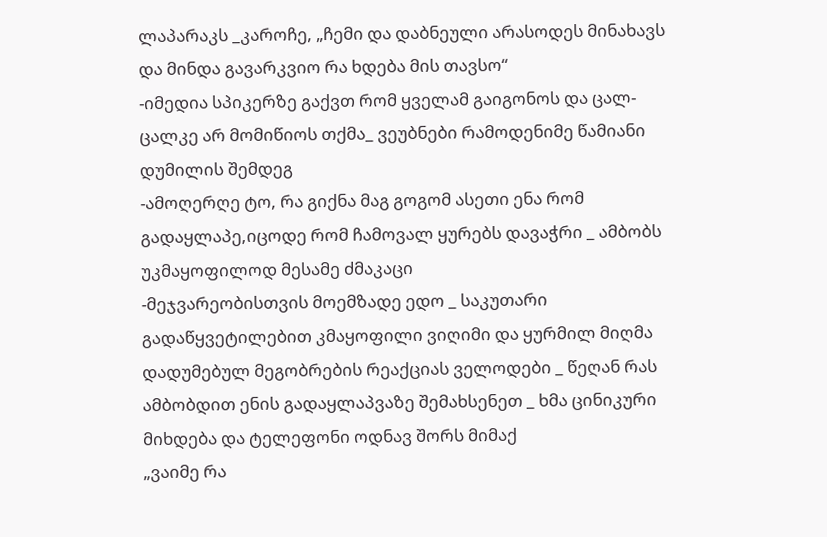ლაპარაკს _კაროჩე, „ჩემი და დაბნეული არასოდეს მინახავს და მინდა გავარკვიო რა ხდება მის თავსო“
-იმედია სპიკერზე გაქვთ რომ ყველამ გაიგონოს და ცალ-ცალკე არ მომიწიოს თქმა_ ვეუბნები რამოდენიმე წამიანი დუმილის შემდეგ
-ამოღერღე ტო, რა გიქნა მაგ გოგომ ასეთი ენა რომ გადაყლაპე,იცოდე რომ ჩამოვალ ყურებს დავაჭრი _ ამბობს უკმაყოფილოდ მესამე ძმაკაცი
-მეჯვარეობისთვის მოემზადე ედო _ საკუთარი გადაწყვეტილებით კმაყოფილი ვიღიმი და ყურმილ მიღმა დადუმებულ მეგობრების რეაქციას ველოდები _ წეღან რას ამბობდით ენის გადაყლაპვაზე შემახსენეთ _ ხმა ცინიკური მიხდება და ტელეფონი ოდნავ შორს მიმაქ
„ვაიმე რა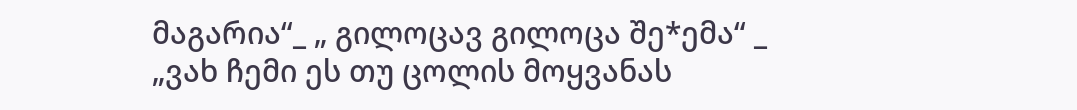მაგარია“_ „ გილოცავ გილოცა შე*ემა“ _ „ვახ ჩემი ეს თუ ცოლის მოყვანას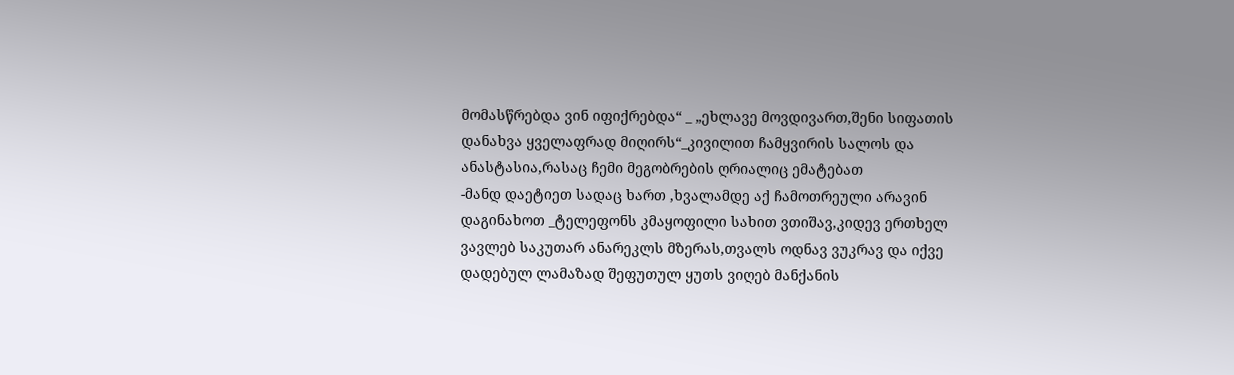მომასწრებდა ვინ იფიქრებდა“ _ „ეხლავე მოვდივართ,შენი სიფათის დანახვა ყველაფრად მიღირს“_კივილით ჩამყვირის სალოს და ანასტასია,რასაც ჩემი მეგობრების ღრიალიც ემატებათ
-მანდ დაეტიეთ სადაც ხართ ,ხვალამდე აქ ჩამოთრეული არავინ დაგინახოთ _ტელეფონს კმაყოფილი სახით ვთიშავ,კიდევ ერთხელ ვავლებ საკუთარ ანარეკლს მზერას,თვალს ოდნავ ვუკრავ და იქვე დადებულ ლამაზად შეფუთულ ყუთს ვიღებ მანქანის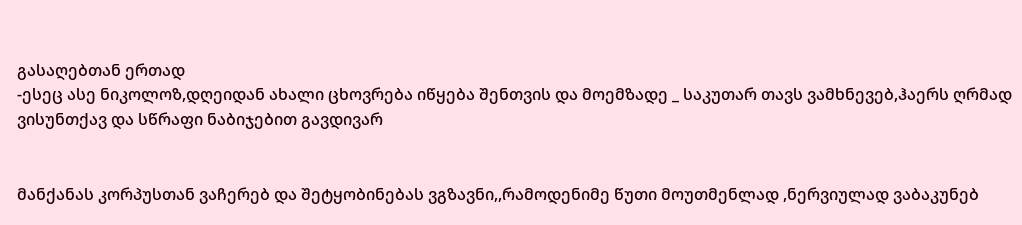გასაღებთან ერთად
-ესეც ასე ნიკოლოზ,დღეიდან ახალი ცხოვრება იწყება შენთვის და მოემზადე _ საკუთარ თავს ვამხნევებ,ჰაერს ღრმად ვისუნთქავ და სწრაფი ნაბიჯებით გავდივარ


მანქანას კორპუსთან ვაჩერებ და შეტყობინებას ვგზავნი,,რამოდენიმე წუთი მოუთმენლად ,ნერვიულად ვაბაკუნებ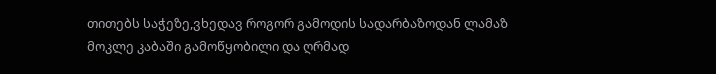თითებს საჭეზე,ვხედავ როგორ გამოდის სადარბაზოდან ლამაზ მოკლე კაბაში გამოწყობილი და ღრმად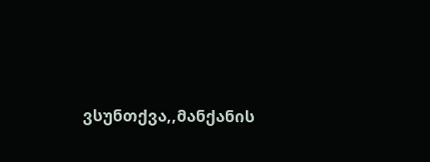ვსუნთქვა,,მანქანის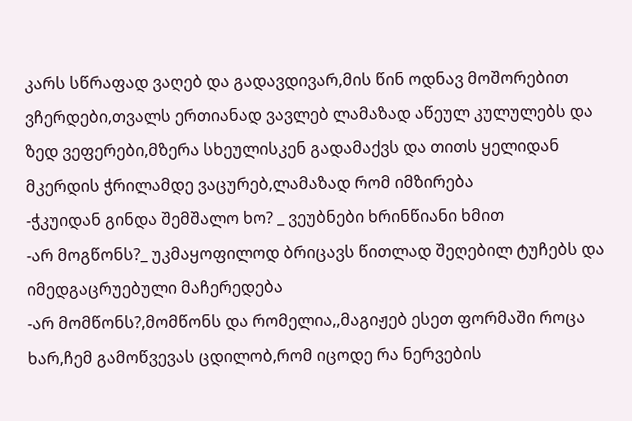კარს სწრაფად ვაღებ და გადავდივარ,მის წინ ოდნავ მოშორებით ვჩერდები,თვალს ერთიანად ვავლებ ლამაზად აწეულ კულულებს და ზედ ვეფერები,მზერა სხეულისკენ გადამაქვს და თითს ყელიდან მკერდის ჭრილამდე ვაცურებ,ლამაზად რომ იმზირება
-ჭკუიდან გინდა შემშალო ხო? _ ვეუბნები ხრინწიანი ხმით
-არ მოგწონს?_ უკმაყოფილოდ ბრიცავს წითლად შეღებილ ტუჩებს და იმედგაცრუებული მაჩერედება
-არ მომწონს?,მომწონს და რომელია,,მაგიჟებ ესეთ ფორმაში როცა ხარ,ჩემ გამოწვევას ცდილობ,რომ იცოდე რა ნერვების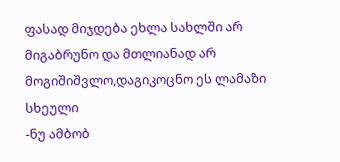ფასად მიჯდება ეხლა სახლში არ მიგაბრუნო და მთლიანად არ მოგიშიშვლო,დაგიკოცნო ეს ლამაზი სხეული
-ნუ ამბობ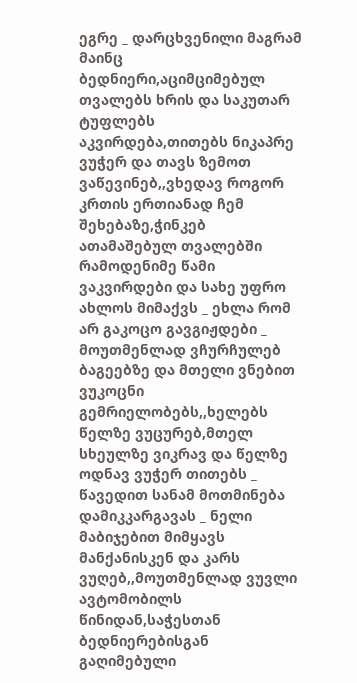ეგრე _ დარცხვენილი მაგრამ მაინც ბედნიერი,აციმციმებულ თვალებს ხრის და საკუთარ ტუფლებს აკვირდება,თითებს ნიკაპრე ვუჭერ და თავს ზემოთ ვაწევინებ,,ვხედავ როგორ კრთის ერთიანად ჩემ შეხებაზე,ჭინკებ ათამაშებულ თვალებში რამოდენიმე წამი ვაკვირდები და სახე უფრო ახლოს მიმაქვს _ ეხლა რომ არ გაკოცო გავგიჟდები _ მოუთმენლად ვჩურჩულებ ბაგეებზე და მთელი ვნებით ვუკოცნი გემრიელობებს,,ხელებს წელზე ვუცურებ,მთელ სხეულზე ვიკრავ და წელზე ოდნავ ვუჭერ თითებს _ წავედით სანამ მოთმინება დამიკკარგავას _ ნელი მაბიჯებით მიმყავს მანქანისკენ და კარს ვუღებ,,მოუთმენლად ვუვლი ავტომობილს წინიდან,საჭესთან ბედნიერებისგან გაღიმებული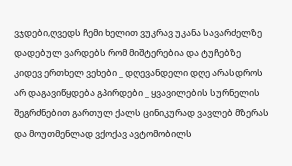ვჯდები,ღვედს ჩემი ხელით ვუკრავ უკანა სავარძელზე დადებულ ვარდებს რომ მიშტერებია და ტუჩებზე კიდევ ერთხელ ვეხები _ დღევანდელი დღე არასდროს არ დაგავიწყდება გპირდები _ ყვავილების სურნელის შეგრძნებით გართულ ქალს ცინიკურად ვავლებ მზერას და მოუთმენლად ვქოქავ ავტომობილს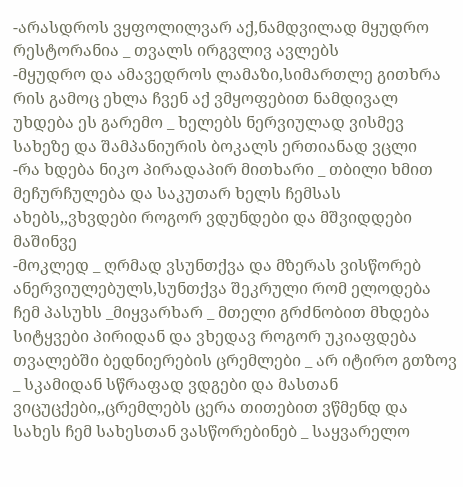-არასდროს ვყფოლილვარ აქ,ნამდვილად მყუდრო რესტორანია _ თვალს ირგვლივ ავლებს
-მყუდრო და ამავედროს ლამაზი,სიმართლე გითხრა რის გამოც ეხლა ჩვენ აქ ვმყოფებით ნამდივალ უხდება ეს გარემო _ ხელებს ნერვიულად ვისმევ სახეზე და შამპანიურის ბოკალს ერთიანად ვცლი
-რა ხდება ნიკო პირადაპირ მითხარი _ თბილი ხმით მეჩურჩულება და საკუთარ ხელს ჩემსას ახებს,,ვხვდები როგორ ვდუნდები და მშვიდდები მაშინვე
-მოკლედ _ ღრმად ვსუნთქვა და მზერას ვისწორებ ანერვიულებულს,სუნთქვა შეკრული რომ ელოდება ჩემ პასუხს _მიყვარხარ _ მთელი გრძნობით მხდება სიტყვები პირიდან და ვხედავ როგორ უკიაფდება თვალებში ბედნიერების ცრემლები _ არ იტირო გთზოვ _ სკამიდან სწრაფად ვდგები და მასთან ვიცუცქები,,ცრემლებს ცერა თითებით ვწმენდ და სახეს ჩემ სახესთან ვასწორებინებ _ საყვარელო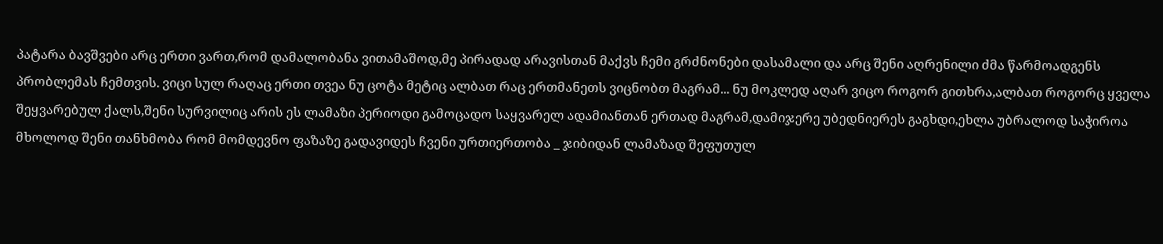პატარა ბავშვები არც ერთი ვართ,რომ დამალობანა ვითამაშოდ,მე პირადად არავისთან მაქვს ჩემი გრძნონები დასამალი და არც შენი აღრენილი ძმა წარმოადგენს პრობლემას ჩემთვის. ვიცი სულ რაღაც ერთი თვეა ნუ ცოტა მეტიც ალბათ რაც ერთმანეთს ვიცნობთ მაგრამ... ნუ მოკლედ აღარ ვიცო როგორ გითხრა,ალბათ როგორც ყველა შეყვარებულ ქალს,შენი სურვილიც არის ეს ლამაზი პერიოდი გამოცადო საყვარელ ადამიანთან ერთად მაგრამ,დამიჯერე უბედნიერეს გაგხდი,ეხლა უბრალოდ საჭიროა მხოლოდ შენი თანხმობა რომ მომდევნო ფაზაზე გადავიდეს ჩვენი ურთიერთობა _ ჯიბიდან ლამაზად შეფუთულ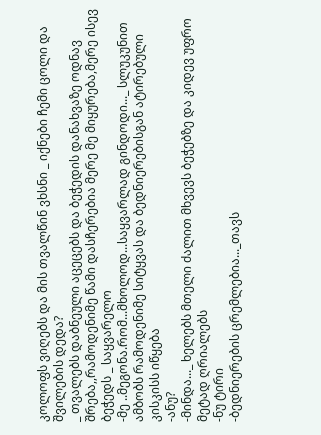კოლოფს ვიღებს და მის თვალწინ ვხსნი _ იქნები ჩემი ცოლი და შვილების დედა?
_ თვალებს დაბნეული აცეცებს და ბეჭედის დანახვაზე ოდნავ შრება,,რამოდენიმე წამი დასჩერებია მერე მე მიყურება,მერე ისევ ბეჭედს _ საყვარელო
-მე ..მეგონა.რომ...მხოლოდ...საყვარლად გინდოდი..._ სლუკუნით ამბობს რამოდენიმე სიტყვას და ბედნიერებისგან ატირებული კისკისს იწყება
-ანუ?
-მინდა..._ ხელებს მთელი ძალით მხვევს ბეჭებზე და კიდევ უფრო მეტად ღრიალებს
-ნუ ტირი
-ბედნიერების ცრემლებია..._თავს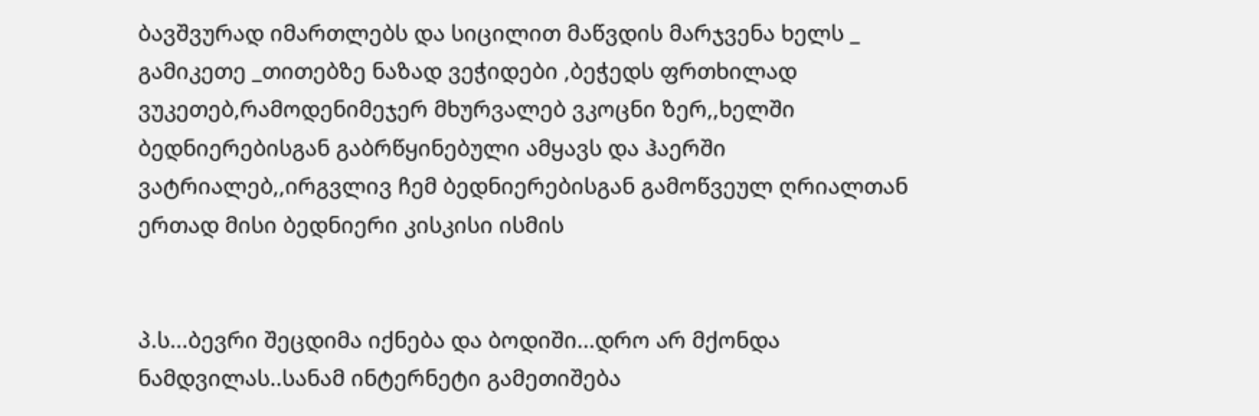ბავშვურად იმართლებს და სიცილით მაწვდის მარჯვენა ხელს _ გამიკეთე _თითებზე ნაზად ვეჭიდები ,ბეჭედს ფრთხილად ვუკეთებ,რამოდენიმეჯერ მხურვალებ ვკოცნი ზერ,,ხელში ბედნიერებისგან გაბრწყინებული ამყავს და ჰაერში ვატრიალებ,,ირგვლივ ჩემ ბედნიერებისგან გამოწვეულ ღრიალთან ერთად მისი ბედნიერი კისკისი ისმის


პ.ს...ბევრი შეცდიმა იქნება და ბოდიში...დრო არ მქონდა ნამდვილას..სანამ ინტერნეტი გამეთიშება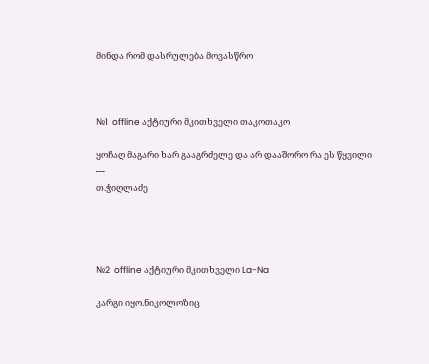მინდა რომ დასრულება მოვასწრო



№1  offline აქტიური მკითხველი თაკოთაკო

ყოჩაღ მაგარი ხარ გააგრძელე და არ დააშორო რა ეს წყვილი
---
თ.ჭიღლაძე




№2  offline აქტიური მკითხველი La-Na

კარგი იყო.ნიკოლოზიც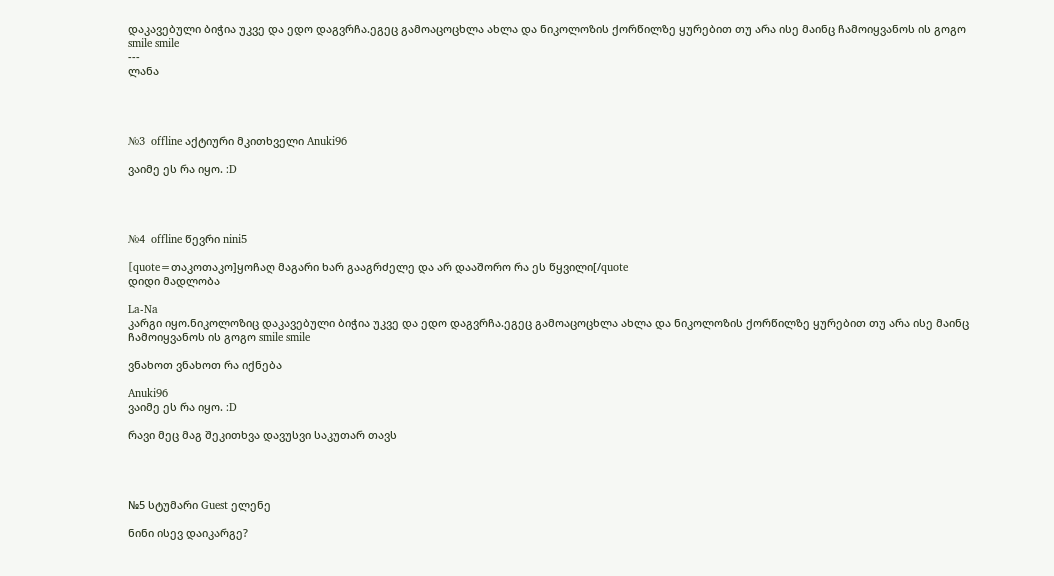დაკავებული ბიჭია უკვე და ედო დაგვრჩა.ეგეც გამოაცოცხლა ახლა და ნიკოლოზის ქორწილზე ყურებით თუ არა ისე მაინც ჩამოიყვანოს ის გოგო smile smile
---
ლანა




№3  offline აქტიური მკითხველი Anuki96

ვაიმე ეს რა იყო. :D




№4  offline წევრი nini5

[quote=თაკოთაკო]ყოჩაღ მაგარი ხარ გააგრძელე და არ დააშორო რა ეს წყვილი[/quote
დიდი მადლობა

La-Na
კარგი იყო.ნიკოლოზიც დაკავებული ბიჭია უკვე და ედო დაგვრჩა.ეგეც გამოაცოცხლა ახლა და ნიკოლოზის ქორწილზე ყურებით თუ არა ისე მაინც ჩამოიყვანოს ის გოგო smile smile

ვნახოთ ვნახოთ რა იქნება

Anuki96
ვაიმე ეს რა იყო. :D

რავი მეც მაგ შეკითხვა დავუსვი საკუთარ თავს




№5 სტუმარი Guest ელენე

ნინი ისევ დაიკარგე?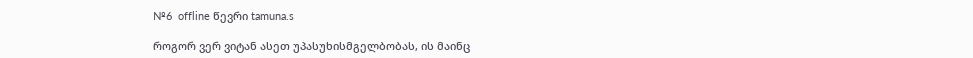№6  offline წევრი tamuna.s

როგორ ვერ ვიტან ასეთ უპასუხისმგელბობას, ის მაინც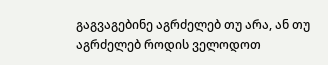გაგვაგებინე აგრძელებ თუ არა, ან თუ აგრძელებ როდის ველოდოთ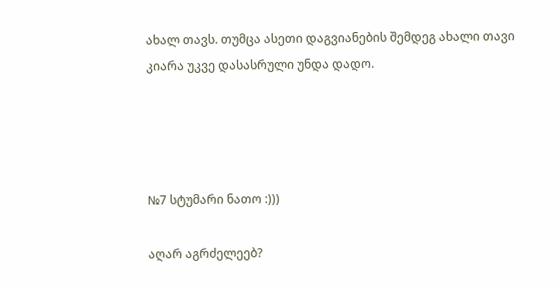ახალ თავს. თუმცა ასეთი დაგვიანების შემდეგ ახალი თავი კიარა უკვე დასასრული უნდა დადო.




№7 სტუმარი ნათო :)))

აღარ აგრძელეებ?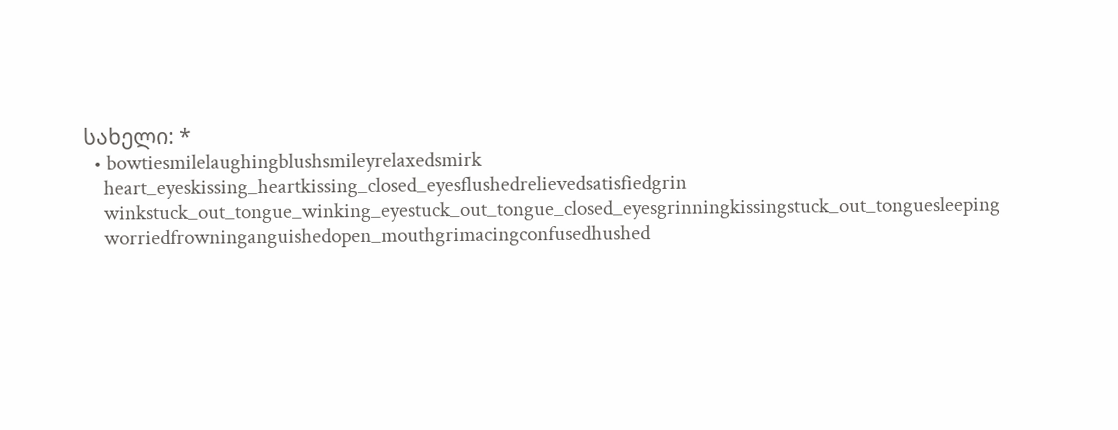სახელი: *
  • bowtiesmilelaughingblushsmileyrelaxedsmirk
    heart_eyeskissing_heartkissing_closed_eyesflushedrelievedsatisfiedgrin
    winkstuck_out_tongue_winking_eyestuck_out_tongue_closed_eyesgrinningkissingstuck_out_tonguesleeping
    worriedfrowninganguishedopen_mouthgrimacingconfusedhushed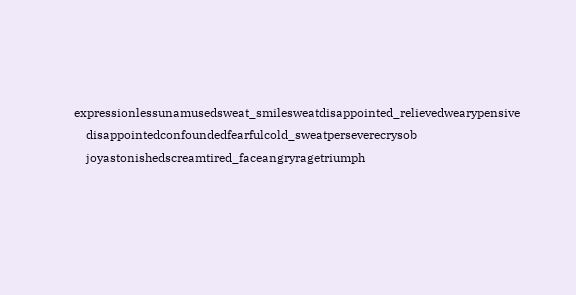expressionlessunamusedsweat_smilesweatdisappointed_relievedwearypensive
    disappointedconfoundedfearfulcold_sweatperseverecrysob
    joyastonishedscreamtired_faceangryragetriumph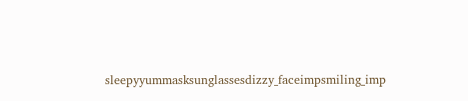sleepyyummasksunglassesdizzy_faceimpsmiling_imp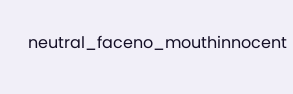neutral_faceno_mouthinnocent